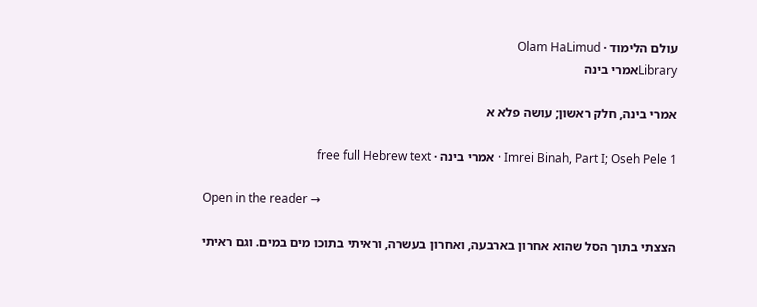עולם הלימוד · Olam HaLimud
Libraryאמרי בינה

אמרי בינה, חלק ראשון; עושה פלא א

Imrei Binah, Part I; Oseh Pele 1 · אמרי בינה · free full Hebrew text

Open in the reader →

הצצתי בתוך הסל שהוא אחרון בארבעה, ואחרון בעשרה, וראיתי בתוכו מים במים. וגם ראיתי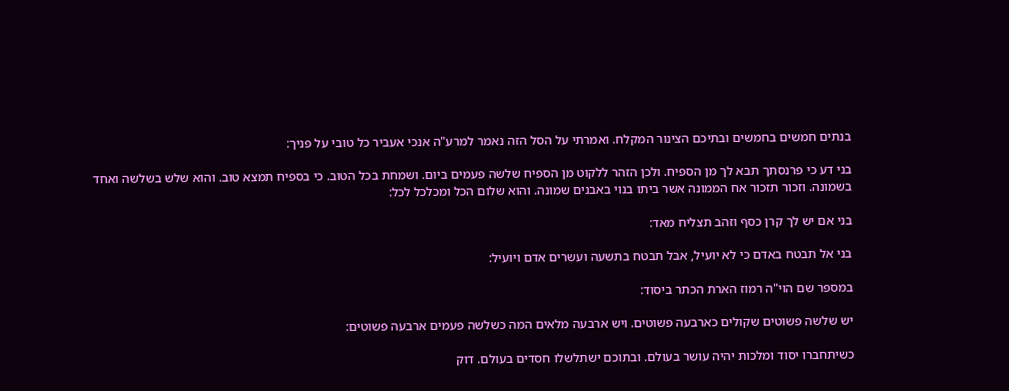בנתים חמשים בחמשים ובתיכם הצינור המקלח. ואמרתי על הסל הזה נאמר למרע"ה אנכי אעביר כל טובי על פניך:

בני דע כי פרנסתך תבא לך מן הספיח. ולכן הזהר ללקוט מן הספיח שלשה פעמים ביום. ושמחת בכל הטוב. כי בספיח תמצא טוב. והוא שלש בשלשה ואחד בשמונה. וזכור תזכור אח הממונה אשר ביתו בנוי באבנים שמונה. והוא שלום הכל ומכלכל לכל:

בני אם יש לך קרן כסף וזהב תצליח מאד:

בני אל תבטח באדם כי לא יועיל, אבל תבטח בתשעה ועשרים אדם ויועיל:

במספר שם הוי"ה רמוז הארת הכתר ביסוד:

יש שלשה פשוטים שקולים כארבעה פשוטים. ויש ארבעה מלאים המה כשלשה פעמים ארבעה פשוטים:

כשיתחברו יסוד ומלכות יהיה עושר בעולם. ובתוכם ישתלשלו חסדים בעולם. דוק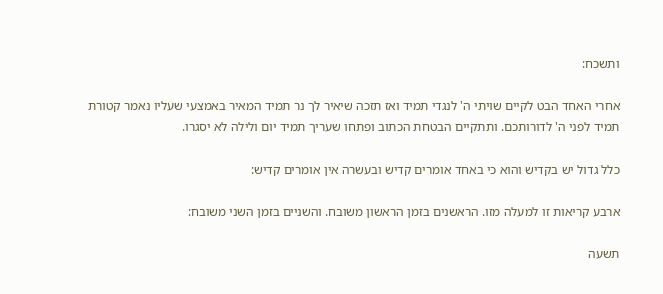ותשכח:

אחרי האחד הבט לקיים שויתי ה' לנגדי תמיד ואז תזכה שיאיר לך נר תמיד המאיר באמצעי שעליו נאמר קטורת תמיד לפני ה' לדורותכם. ותתקיים הבטחת הכתוב ופתחו שעריך תמיד יום ולילה לא יסגרו.

כלל גדול יש בקדיש והוא כי באחד אומרים קדיש ובעשרה אין אומרים קדיש:

ארבע קריאות זו למעלה מזו. הראשנים בזמן הראשון משובח. והשניים בזמן השני משובח:

תשעה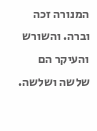המנורה זכה וברה. והשורש והעיקר הם שלשה ושלשה.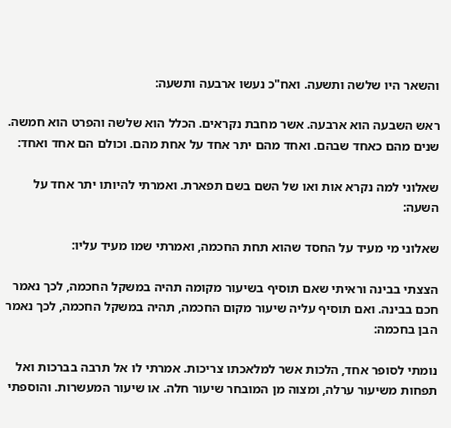והשאר היו שלשה ותשעה. ואח"כ נעשו ארבעה ותשעה:

ראש השבעה הוא ארבעה. אשר מחבת נקראים. הכלל הוא שלשה והפרט הוא חמשה. שנים מהם כאחד שבהם. ואחד מהם יתר אחד על אחת מהם. וכולם הם אחד ואחד:

שאלוני למה נקרא אות ואו של השם בשם תפארת. ואמרתי להיותו יתר אחד על השעה:

שאלוני מי מעיד על החסד שהוא תחת החכמה, ואמרתי שמו מעיד עליו:

הצצתי בבינה וראיתי שאם תוסיף בשיעור מקומה תהיה במשקל החכמה, לכך נאמר חכם בבינה. ואם תוסיף עליה שיעור מקום החכמה, תהיה במשקל החכמה, לכך נאמר הבן בחכמה:

נומתי לסופר אחד, הלכות אשר למלאכתו צריכות. אמרתי לו אל תרבה בברכות ואל תפחות משיעור ערלה, ומצוה מן המובחר שיעור חלה. או שיעור המעשרות. והוספתי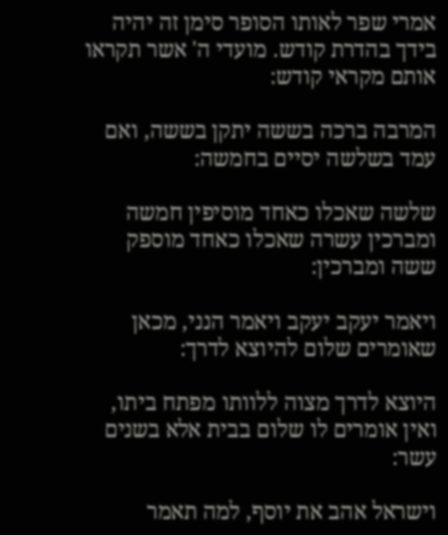אמרי שפר לאותו הסופר סימן זה יהיה בידך בהדרת קודש. מועדי ה' אשר תקראו אותם מקראי קודש:

המרבה ברכה בששה יתקן בששה, ואם עמד בשלשה יסיים בחמשה:

שלשה שאכלו כאחד מוסיפין חמשה ומברכין עשרה שאכלו כאחד מוספק ששה ומברכין:

ויאמר יעקב יעקב ויאמר הנני, מכאן שאומרים שלום להיוצא לדרך:

היוצא לדרך מצוה ללוותו מפתח ביתו, ואין אומרים לו שלום בבית אלא בשנים עשר:

וישראל אהב את יוסף, למה תאמר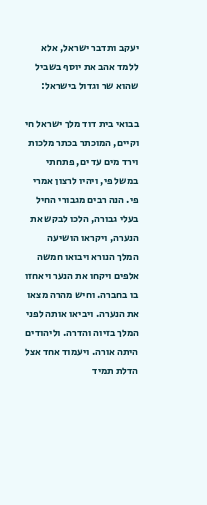יעקב ותדבר ישראל, אלא ללמד אהב את יוסף בשביל שהוא שר וגדול בישראל:

בבואי בית דוד מלך ישראל חי וקיים, המוכתר בכתר מלכות וירד מים עד ים, פתחתי במשל פי, ויהיו לרצון אמרי פי. הנה רבים מגבורי החיל בעלי גבורה, הלכו לבקש את הנערה, ויקראו הושיעה המלך הנורא ויבואו חמשה אלפים ויקחו את הנער ויאחזו בו בחברה. וחיש מהרה מצאו את הנערה. ויביאו אותה לפני המלך בזיוה והדרה. וליהודים היתה אורה. ויעמוד אחד אצל הדלת תמיד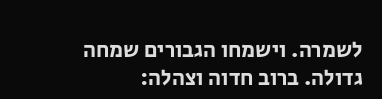לשמרה. וישמחו הגבורים שמחה גדולה. ברוב חדוה וצהלה: